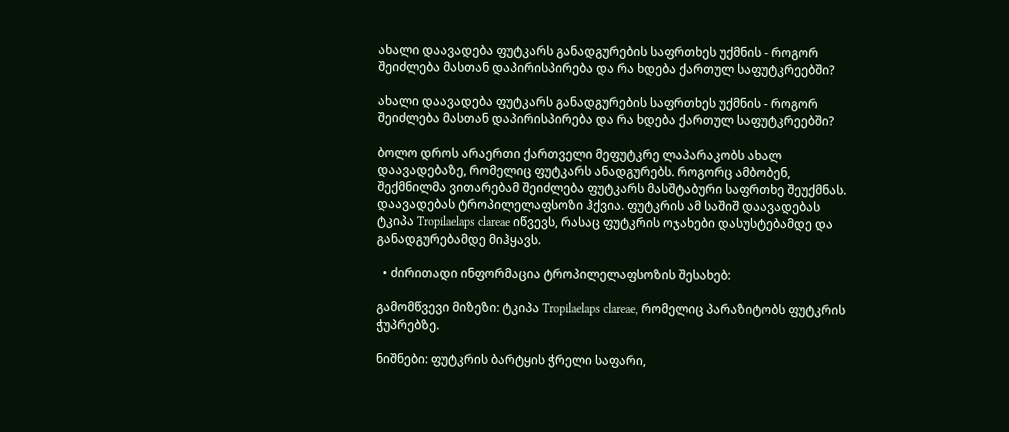ახალი დაავადება ფუტკარს განადგურების საფრთხეს უქმნის - როგორ შეიძლება მასთან დაპირისპირება და რა ხდება ქართულ საფუტკრეებში?

ახალი დაავადება ფუტკარს განადგურების საფრთხეს უქმნის - როგორ შეიძლება მასთან დაპირისპირება და რა ხდება ქართულ საფუტკრეებში?

ბოლო დროს არაერთი ქართველი მეფუტკრე ლაპარაკობს ახალ დაავადებაზე, რომელიც ფუტკარს ანადგურებს. როგორც ამბობენ, შექმნილმა ვითარებამ შეიძლება ფუტკარს მასშტაბური საფრთხე შეუქმნას. დაავადებას ტროპილელაფსოზი ჰქვია. ფუტკრის ამ საშიშ დაავადებას ტკიპა Tropilaelaps clareae იწვევს, რასაც ფუტკრის ოჯახები დასუსტებამდე და განადგურებამდე მიჰყავს.

  • ძირითადი ინფორმაცია ტროპილელაფსოზის შესახებ:

გამომწვევი მიზეზი: ტკიპა Tropilaelaps clareae, რომელიც პარაზიტობს ფუტკრის ჭუპრებზე.

ნიშნები: ფუტკრის ბარტყის ჭრელი საფარი,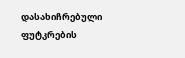დასახიჩრებული ფუტკრების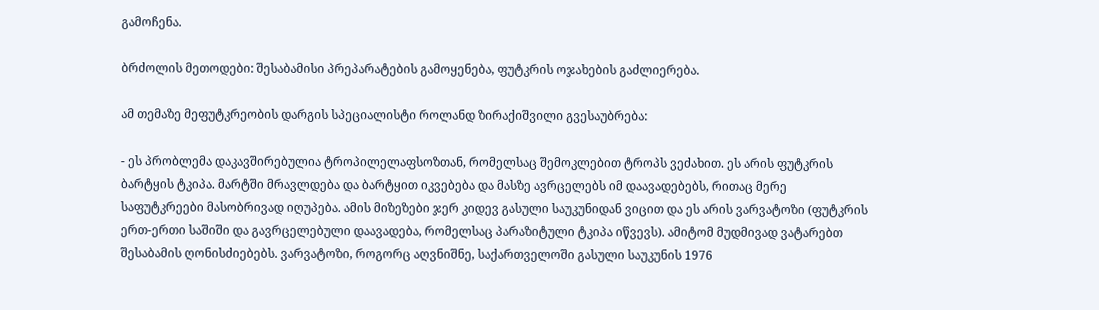გამოჩენა.

ბრძოლის მეთოდები: შესაბამისი პრეპარატების გამოყენება, ფუტკრის ოჯახების გაძლიერება.

ამ თემაზე მეფუტკრეობის დარგის სპეციალისტი როლანდ ზირაქიშვილი გვესაუბრება:

- ეს პრობლემა დაკავშირებულია ტროპილელაფსოზთან, რომელსაც შემოკლებით ტროპს ვეძახით. ეს არის ფუტკრის ბარტყის ტკიპა. მარტში მრავლდება და ბარტყით იკვებება და მასზე ავრცელებს იმ დაავადებებს, რითაც მერე საფუტკრეები მასობრივად იღუპება. ამის მიზეზები ჯერ კიდევ გასული საუკუნიდან ვიცით და ეს არის ვარვატოზი (ფუტკრის ერთ-ერთი საშიში და გავრცელებული დაავადება, რომელსაც პარაზიტული ტკიპა იწვევს). ამიტომ მუდმივად ვატარებთ შესაბამის ღონისძიებებს. ვარვატოზი, როგორც აღვნიშნე, საქართველოში გასული საუკუნის 1976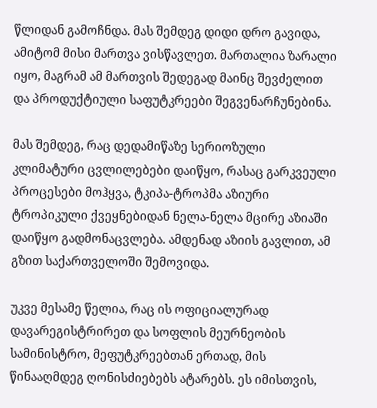წლიდან გამოჩნდა. მას შემდეგ დიდი დრო გავიდა, ამიტომ მისი მართვა ვისწავლეთ. მართალია ზარალი იყო, მაგრამ ამ მართვის შედეგად მაინც შევძელით და პროდუქტიული საფუტკრეები შეგვენარჩუნებინა.

მას შემდეგ, რაც დედამიწაზე სერიოზული კლიმატური ცვლილებები დაიწყო, რასაც გარკვეული პროცესები მოჰყვა, ტკიპა-ტროპმა აზიური ტროპიკული ქვეყნებიდან ნელა-ნელა მცირე აზიაში დაიწყო გადმონაცვლება. ამდენად აზიის გავლით, ამ გზით საქართველოში შემოვიდა.

უკვე მესამე წელია, რაც ის ოფიციალურად დავარეგისტრირეთ და სოფლის მეურნეობის სამინისტრო, მეფუტკრეებთან ერთად, მის წინააღმდეგ ღონისძიებებს ატარებს. ეს იმისთვის,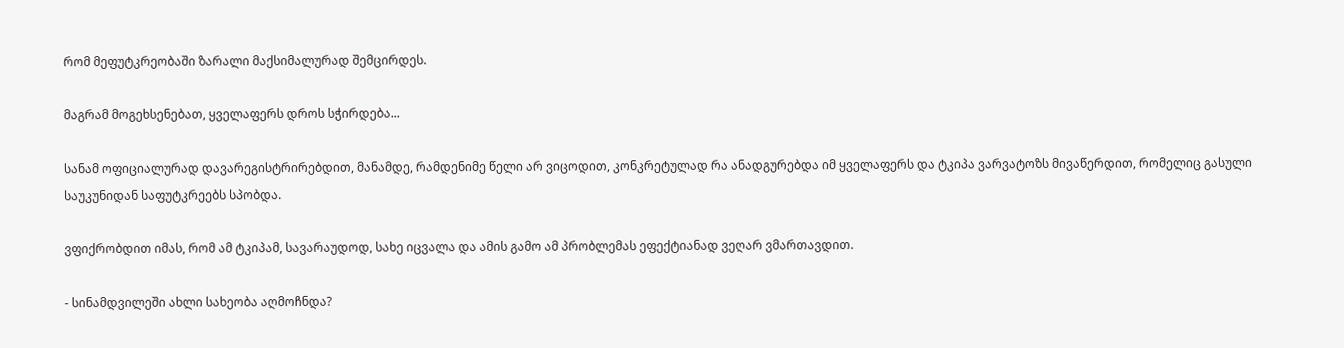რომ მეფუტკრეობაში ზარალი მაქსიმალურად შემცირდეს.

მაგრამ მოგეხსენებათ, ყველაფერს დროს სჭირდება...

სანამ ოფიციალურად დავარეგისტრირებდით, მანამდე, რამდენიმე წელი არ ვიცოდით, კონკრეტულად რა ანადგურებდა იმ ყველაფერს და ტკიპა ვარვატოზს მივაწერდით, რომელიც გასული საუკუნიდან საფუტკრეებს სპობდა.

ვფიქრობდით იმას, რომ ამ ტკიპამ, სავარაუდოდ, სახე იცვალა და ამის გამო ამ პრობლემას ეფექტიანად ვეღარ ვმართავდით.

- სინამდვილეში ახლი სახეობა აღმოჩნდა?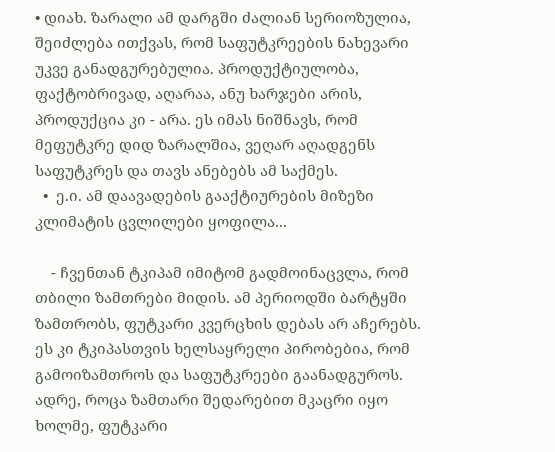• დიახ. ზარალი ამ დარგში ძალიან სერიოზულია, შეიძლება ითქვას, რომ საფუტკრეების ნახევარი უკვე განადგურებულია. პროდუქტიულობა, ფაქტობრივად, აღარაა, ანუ ხარჯები არის, პროდუქცია კი - არა. ეს იმას ნიშნავს, რომ მეფუტკრე დიდ ზარალშია, ვეღარ აღადგენს საფუტკრეს და თავს ანებებს ამ საქმეს.
  •  ე.ი. ამ დაავადების გააქტიურების მიზეზი კლიმატის ცვლილები ყოფილა...

    - ჩვენთან ტკიპამ იმიტომ გადმოინაცვლა, რომ თბილი ზამთრები მიდის. ამ პერიოდში ბარტყში ზამთრობს, ფუტკარი კვერცხის დებას არ აჩერებს. ეს კი ტკიპასთვის ხელსაყრელი პირობებია, რომ გამოიზამთროს და საფუტკრეები გაანადგუროს. ადრე, როცა ზამთარი შედარებით მკაცრი იყო ხოლმე, ფუტკარი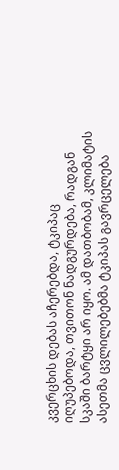კვერცხის დებას აჩერებდა, ტკიპაც იღუპებოდა, თვითონ ნადგურდება, რადგან სკაში ბარტყი არ იყო. ამ დათბობამ, კლიმატის ასეთმა ცვლილებებმა ტკიპას გავრცელება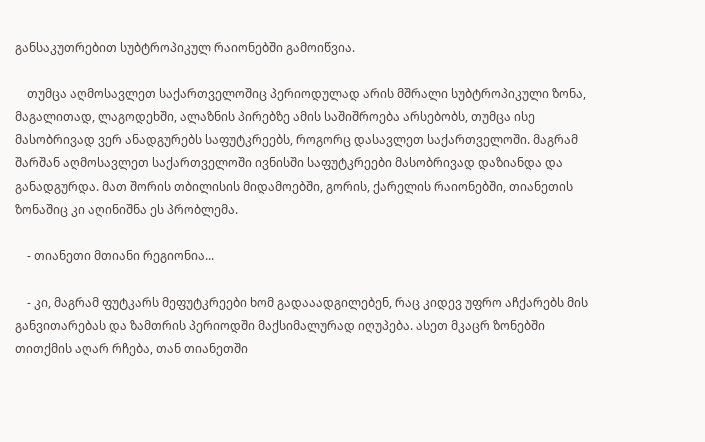განსაკუთრებით სუბტროპიკულ რაიონებში გამოიწვია.

    თუმცა აღმოსავლეთ საქართველოშიც პერიოდულად არის მშრალი სუბტროპიკული ზონა, მაგალითად, ლაგოდეხში, ალაზნის პირებზე ამის საშიშროება არსებობს, თუმცა ისე მასობრივად ვერ ანადგურებს საფუტკრეებს, როგორც დასავლეთ საქართველოში. მაგრამ შარშან აღმოსავლეთ საქართველოში ივნისში საფუტკრეები მასობრივად დაზიანდა და განადგურდა. მათ შორის თბილისის მიდამოებში, გორის, ქარელის რაიონებში, თიანეთის ზონაშიც კი აღინიშნა ეს პრობლემა.

    - თიანეთი მთიანი რეგიონია...

    - კი, მაგრამ ფუტკარს მეფუტკრეები ხომ გადააადგილებენ, რაც კიდევ უფრო აჩქარებს მის განვითარებას და ზამთრის პერიოდში მაქსიმალურად იღუპება. ასეთ მკაცრ ზონებში თითქმის აღარ რჩება, თან თიანეთში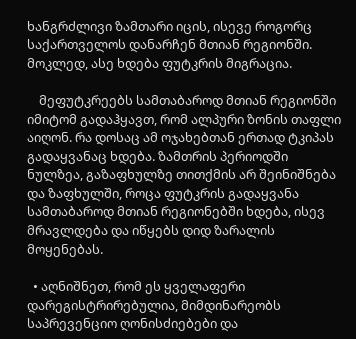ხანგრძლივი ზამთარი იცის, ისევე როგორც საქართველოს დანარჩენ მთიან რეგიონში. მოკლედ, ასე ხდება ფუტკრის მიგრაცია.

    მეფუტკრეებს სამთაბაროდ მთიან რეგიონში იმიტომ გადაჰყავთ, რომ ალპური ზონის თაფლი აიღონ. რა დოსაც ამ ოჯახებთან ერთად ტკიპას გადაყვანაც ხდება. ზამთრის პერიოდში ნულზეა, გაზაფხულზე თითქმის არ შეინიშნება და ზაფხულში, როცა ფუტკრის გადაყვანა სამთაბაროდ მთიან რეგიონებში ხდება, ისევ მრავლდება და იწყებს დიდ ზარალის მოყენებას.

  • აღნიშნეთ, რომ ეს ყველაფერი დარეგისტრირებულია, მიმდინარეობს საპრევენციო ღონისძიებები და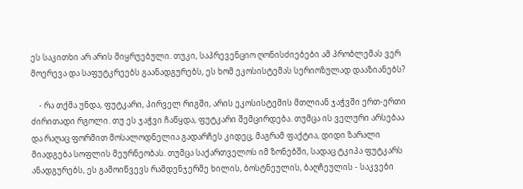ეს საკითხი არ არის მიყრუებული. თუკი, საპრევენციო ღონისძიებები ამ პრობლემას ვერ მოერევა და საფუტკრეებს გაანადგურებს, ეს ხომ ეკოსისტემას სერიოზულად დააზიანებს?

    - რა თქმა უნდა, ფუტკარი, პირველ რიგში, არის ეკოსისტემის მთლიან ჯაჭვში ერთ-ერთი ძირითადი რგოლი. თუ ეს ჯაჭვი ჩაწყდა, ფუტკარი შემცირდება. თუმცა ის ველური არსებაა და რაღაც ფორმით მოსალოდნელია გადარჩეს კიდეც, მაგრამ ფაქტია, დიდი ზარალი მიადგება სოფლის მეურნეობას. თუმცა საქართველოს იმ ზონებში, სადაც ტკიპა ფუტკარს ანადგურებს, ეს გამოიწვევს რამდენჯერმე ხილის, ბოსტნეულის, ბაღჩეულის - საკვები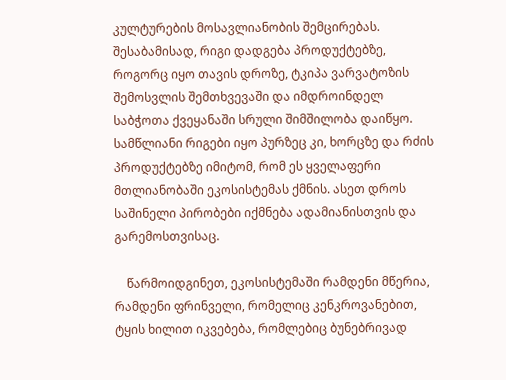კულტურების მოსავლიანობის შემცირებას. შესაბამისად, რიგი დადგება პროდუქტებზე, როგორც იყო თავის დროზე, ტკიპა ვარვატოზის შემოსვლის შემთხვევაში და იმდროინდელ საბჭოთა ქვეყანაში სრული შიმშილობა დაიწყო. სამწლიანი რიგები იყო პურზეც კი, ხორცზე და რძის პროდუქტებზე იმიტომ, რომ ეს ყველაფერი მთლიანობაში ეკოსისტემას ქმნის. ასეთ დროს საშინელი პირობები იქმნება ადამიანისთვის და გარემოსთვისაც.

    წარმოიდგინეთ, ეკოსისტემაში რამდენი მწერია, რამდენი ფრინველი, რომელიც კენკროვანებით, ტყის ხილით იკვებება, რომლებიც ბუნებრივად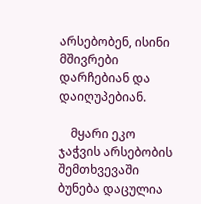არსებობენ, ისინი მშივრები დარჩებიან და დაიღუპებიან.

    მყარი ეკო ჯაჭვის არსებობის შემთხვევაში ბუნება დაცულია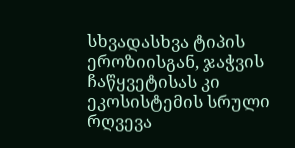სხვადასხვა ტიპის ეროზიისგან, ჯაჭვის ჩაწყვეტისას კი ეკოსისტემის სრული რღვევა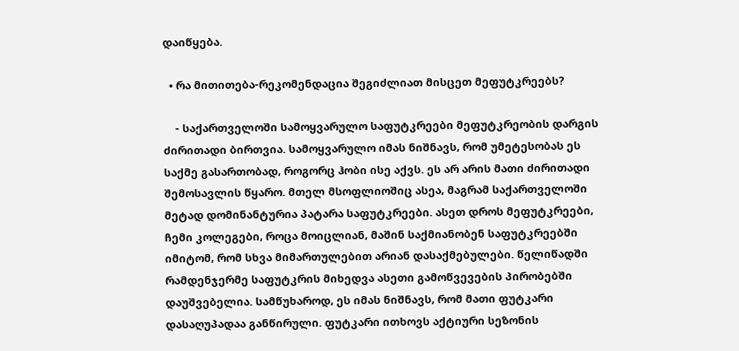დაიწყება.

  • რა მითითება-რეკომენდაცია შეგიძლიათ მისცეთ მეფუტკრეებს?

    - საქართველოში სამოყვარულო საფუტკრეები მეფუტკრეობის დარგის ძირითადი ბირთვია. სამოყვარულო იმას ნიშნავს, რომ უმეტესობას ეს საქმე გასართობად, როგორც ჰობი ისე აქვს. ეს არ არის მათი ძირითადი შემოსავლის წყარო. მთელ მსოფლიოშიც ასეა, მაგრამ საქართველოში მეტად დომინანტურია პატარა საფუტკრეები. ასეთ დროს მეფუტკრეები, ჩემი კოლეგები, როცა მოიცლიან, მაშინ საქმიანობენ საფუტკრეებში იმიტომ, რომ სხვა მიმართულებით არიან დასაქმებულები. წელიწადში რამდენჯერმე საფუტკრის მიხედვა ასეთი გამოწვევების პირობებში დაუშვებელია. სამწუხაროდ, ეს იმას ნიშნავს, რომ მათი ფუტკარი დასაღუპადაა განწირული. ფუტკარი ითხოვს აქტიური სეზონის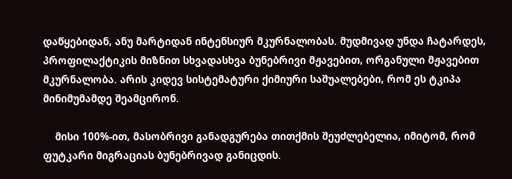დაწყებიდან, ანუ მარტიდან ინტენსიურ მკურნალობას. მუდმივად უნდა ჩატარდეს, პროფილაქტიკის მიზნით სხვადასხვა ბუნებრივი მჟავებით, ორგანული მჟავებით მკურნალობა. არის კიდევ სისტემატური ქიმიური საშუალებები, რომ ეს ტკიპა მინიმუმამდე შეამცირონ.

    მისი 100%-ით, მასობრივი განადგურება თითქმის შეუძლებელია, იმიტომ, რომ ფუტკარი მიგრაციას ბუნებრივად განიცდის.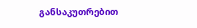განსაკუთრებით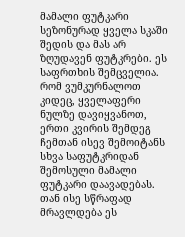მამალი ფუტკარი სეზონურად ყველა სკაში შედის და მას არ ზღუდავენ ფუტკრები. ეს საფრთხის შემცველია. რომ ვუმკურნალოთ კიდეც, ყველაფერი ნულზე დავიყვანოთ, ერთი კვირის შემდეგ ჩემთან ისევ შემოიტანს სხვა საფუტკრიდან შემოსული მამალი ფუტკარი დაავადებას. თან ისე სწრაფად მრავლდება ეს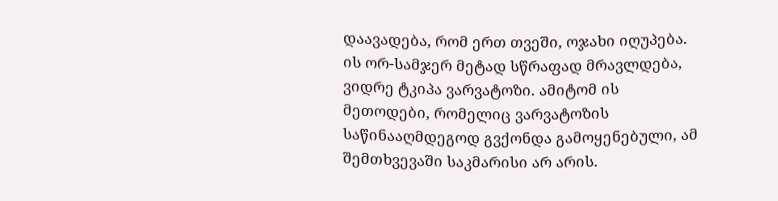დაავადება, რომ ერთ თვეში, ოჯახი იღუპება. ის ორ-სამჯერ მეტად სწრაფად მრავლდება, ვიდრე ტკიპა ვარვატოზი. ამიტომ ის მეთოდები, რომელიც ვარვატოზის საწინააღმდეგოდ გვქონდა გამოყენებული, ამ შემთხვევაში საკმარისი არ არის.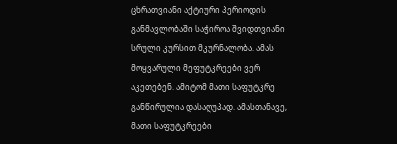ცხრათვიანი აქტიური პერიოდის განმავლობაში საჭიროა შვიდთვიანი სრული კურსით მკურნალობა. ამას მოყვარული მეფუტკრეები ვერ აკეთებენ. ამიტომ მათი საფუტკრე განწირულია დასაღუპად. ამასთანავე, მათი საფუტკრეები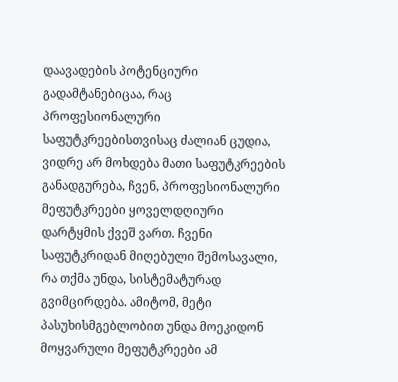დაავადების პოტენციური გადამტანებიცაა, რაც პროფესიონალური საფუტკრეებისთვისაც ძალიან ცუდია, ვიდრე არ მოხდება მათი საფუტკრეების განადგურება, ჩვენ, პროფესიონალური მეფუტკრეები ყოველდღიური დარტყმის ქვეშ ვართ. ჩვენი საფუტკრიდან მიღებული შემოსავალი, რა თქმა უნდა, სისტემატურად გვიმცირდება. ამიტომ, მეტი პასუხისმგებლობით უნდა მოეკიდონ მოყვარული მეფუტკრეები ამ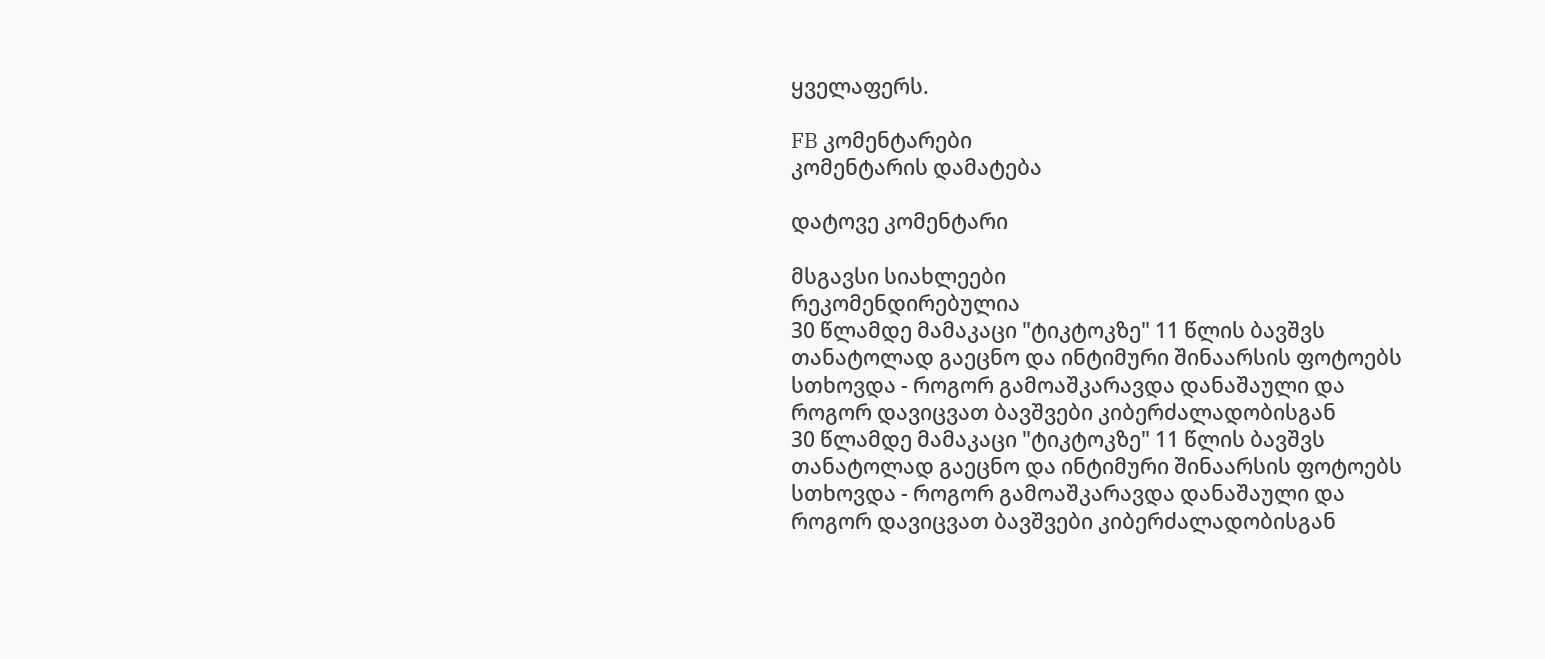ყველაფერს.

FB კომენტარები
კომენტარის დამატება

დატოვე კომენტარი

მსგავსი სიახლეები
რეკომენდირებულია
30 წლამდე მამაკაცი "ტიკტოკზე" 11 წლის ბავშვს თანატოლად გაეცნო და ინტიმური შინაარსის ფოტოებს სთხოვდა - როგორ გამოაშკარავდა დანაშაული და როგორ დავიცვათ ბავშვები კიბერძალადობისგან
30 წლამდე მამაკაცი "ტიკტოკზე" 11 წლის ბავშვს თანატოლად გაეცნო და ინტიმური შინაარსის ფოტოებს სთხოვდა - როგორ გამოაშკარავდა დანაშაული და როგორ დავიცვათ ბავშვები კიბერძალადობისგან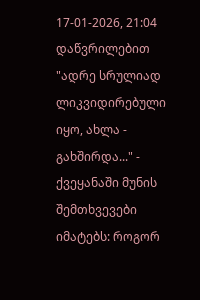17-01-2026, 21:04
დაწვრილებით
"ადრე სრულიად ლიკვიდირებული იყო, ახლა - გახშირდა..." - ქვეყანაში მუნის შემთხვევები იმატებს: როგორ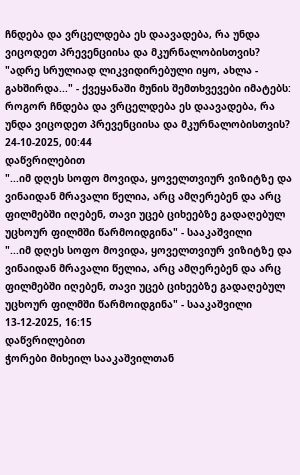ჩნდება და ვრცელდება ეს დაავადება, რა უნდა ვიცოდეთ პრევენციისა და მკურნალობისთვის?
"ადრე სრულიად ლიკვიდირებული იყო, ახლა - გახშირდა..." - ქვეყანაში მუნის შემთხვევები იმატებს: როგორ ჩნდება და ვრცელდება ეს დაავადება, რა უნდა ვიცოდეთ პრევენციისა და მკურნალობისთვის?
24-10-2025, 00:44
დაწვრილებით
"...იმ დღეს სოფო მოვიდა, ყოველთვიურ ვიზიტზე და ვინაიდან მრავალი წელია, არც ამღერებენ და არც ფილმებში იღებენ, თავი უცებ ციხეებზე გადაღებულ უცხოურ ფილმში წარმოიდგინა" - სააკაშვილი
"...იმ დღეს სოფო მოვიდა, ყოველთვიურ ვიზიტზე და ვინაიდან მრავალი წელია, არც ამღერებენ და არც ფილმებში იღებენ, თავი უცებ ციხეებზე გადაღებულ უცხოურ ფილმში წარმოიდგინა" - სააკაშვილი
13-12-2025, 16:15
დაწვრილებით
ჭორები მიხეილ სააკაშვილთან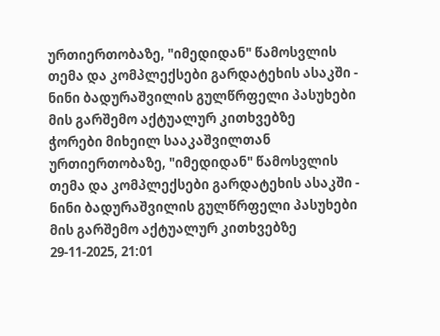ურთიერთობაზე, "იმედიდან" წამოსვლის თემა და კომპლექსები გარდატეხის ასაკში - ნინი ბადურაშვილის გულწრფელი პასუხები მის გარშემო აქტუალურ კითხვებზე
ჭორები მიხეილ სააკაშვილთან ურთიერთობაზე, "იმედიდან" წამოსვლის თემა და კომპლექსები გარდატეხის ასაკში - ნინი ბადურაშვილის გულწრფელი პასუხები მის გარშემო აქტუალურ კითხვებზე
29-11-2025, 21:01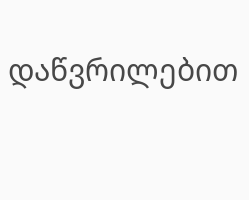დაწვრილებით